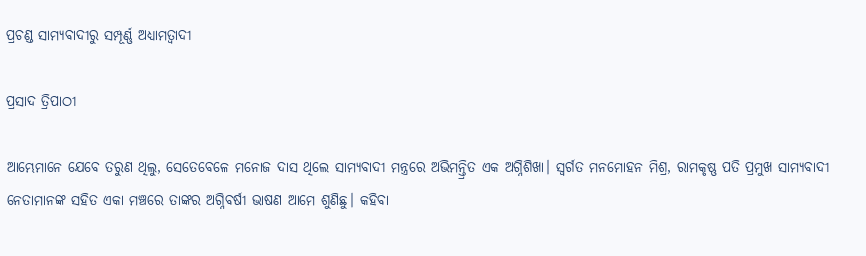ପ୍ରଚଣ୍ଡ ସାମ୍ୟବାଦୀରୁ ସମ୍ପୂର୍ଣ୍ଣ ଅଧ୍ୟାମତ୍ବାଦୀ

ପ୍ରସାଦ ତ୍ରିପାଠୀ

ଆମ୍ଭେମାନେ ଯେବେ ତରୁଣ ଥିଲୁ, ସେତେବେଳେ ମନୋଜ ଦାସ ଥିଲେ ସାମ୍ୟବାଦୀ ମନ୍ତ୍ରରେ ଅଭିମନ୍ତ୍ରିତ ଏକ ଅଗ୍ନିଶିଖା। ସ୍ବର୍ଗତ ମନମୋହନ ମିଶ୍ର, ରାମକୃଷ୍ଣ ପତି ପ୍ରମୁଖ ସାମ୍ୟବାଦୀ ନେତାମାନଙ୍କ ସହିତ ଏକା ମଞ୍ଚରେ ତାଙ୍କର ଅଗ୍ନିବର୍ଷୀ ଭାଷଣ ଆମେ ଶୁଣିଛୁ। କହିବା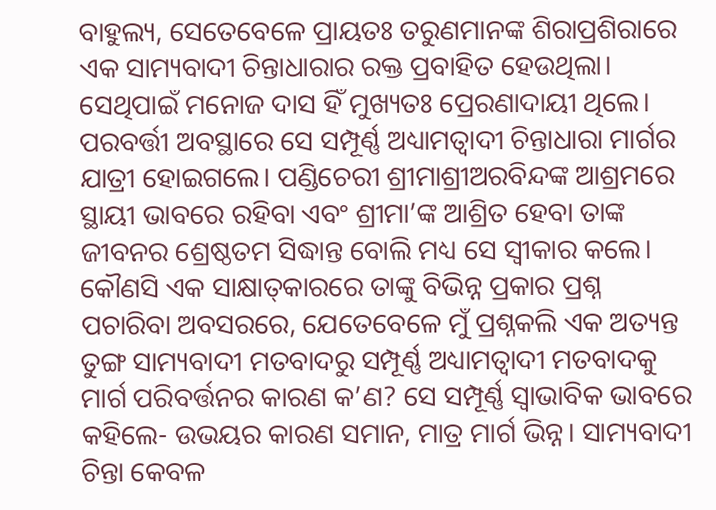ବାହୁଲ୍ୟ, ସେତେବେଳେ ପ୍ରାୟତଃ ତରୁଣମାନଙ୍କ ଶିରାପ୍ରଶିରାରେ ଏକ ସାମ୍ୟବାଦୀ ଚିନ୍ତାଧାରାର ରକ୍ତ ପ୍ରବାହିତ ହେଉଥିଲା। ସେଥିପାଇଁ ମନୋଜ ଦାସ ହିଁ ମୁଖ୍ୟତଃ ପ୍ରେରଣାଦାୟୀ ଥିଲେ।
ପରବର୍ତ୍ତୀ ଅବସ୍ଥାରେ ସେ ସମ୍ପୂର୍ଣ୍ଣ ଅଧ୍ୟାମତ୍ବାଦୀ ଚିନ୍ତାଧାରା ମାର୍ଗର ଯାତ୍ରୀ ହୋଇଗଲେ। ପଣ୍ଡିଚେରୀ ଶ୍ରୀମାଶ୍ରୀଅରବିନ୍ଦଙ୍କ ଆଶ୍ରମରେ ସ୍ଥାୟୀ ଭାବରେ ରହିବା ଏବଂ ଶ୍ରୀମା’ଙ୍କ ଆଶ୍ରିତ ହେବା ତାଙ୍କ ଜୀବନର ଶ୍ରେଷ୍ଠତମ ସିଦ୍ଧାନ୍ତ ବୋଲି ମଧ୍ୟ ସେ ସ୍ବୀକାର କଲେ। କୌଣସି ଏକ ସାକ୍ଷାତ୍‌କାରରେ ତାଙ୍କୁ ବିଭିନ୍ନ ପ୍ରକାର ପ୍ରଶ୍ନ ପଚାରିବା ଅବସରରେ, ଯେତେବେଳେ ମୁଁ ପ୍ରଶ୍ନକଲି ଏକ ଅତ୍ୟନ୍ତ ତୁଙ୍ଗ ସାମ୍ୟବାଦୀ ମତବାଦରୁ ସମ୍ପୂର୍ଣ୍ଣ ଅଧ୍ୟାମତ୍ବାଦୀ ମତବାଦକୁ ମାର୍ଗ ପରିବର୍ତ୍ତନର କାରଣ କ’ଣ? ସେ ସମ୍ପୂର୍ଣ୍ଣ ସ୍ବାଭାବିକ ଭାବରେ କହିଲେ- ଉଭୟର କାରଣ ସମାନ, ମାତ୍ର ମାର୍ଗ ଭିନ୍ନ। ସାମ୍ୟବାଦୀ ଚିନ୍ତା କେବଳ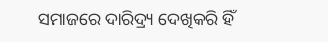ସମାଜରେ ଦାରିଦ୍ର୍ୟ ଦେଖିକରି ହିଁ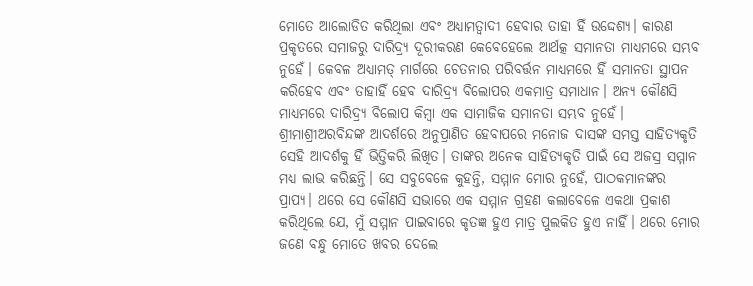ମୋତେ ଆଲୋଡିତ କରିଥିଲା ଏବଂ ଅଧ୍ୟାମତ୍ବାଦୀ ହେବାର ତାହା ହିଁ ଉଦ୍ଦେଶ୍ୟ। କାରଣ ପ୍ରକୃତରେ ସମାଜରୁ ଦାରିଦ୍ର୍ୟ ଦୂରୀକରଣ କେବେହେଲେ ଆର୍ଥତ୍କ ସମାନତା ମାଧ୍ୟମରେ ସମ୍ଭବ ନୁହେଁ। କେବଳ ଅଧ୍ୟାମତ୍ ମାର୍ଗରେ ଚେତନାର ପରିବର୍ତ୍ତନ ମାଧ୍ୟମରେ ହିଁ ସମାନତା ସ୍ଥାପନ କରିହେବ ଏବଂ ତାହାହିଁ ହେବ ଦାରିଦ୍ର୍ୟ ବିଲୋପର ଏକମାତ୍ର ସମାଧାନ। ଅନ୍ୟ କୌଣସି ମାଧ୍ୟମରେ ଦାରିଦ୍ର୍ୟ ବିଲୋପ କିମ୍ବା ଏକ ସାମାଜିକ ସମାନତା ସମ୍ଭବ ନୁହେଁ।
ଶ୍ରୀମାଶ୍ରୀଅରବିନ୍ଦଙ୍କ ଆଦର୍ଶରେ ଅନୁପ୍ରାଣିତ ହେବାପରେ ମନୋଜ ଦାସଙ୍କ ସମସ୍ତ ସାହିତ୍ୟକୃତି ସେହି ଆଦର୍ଶକୁ ହିଁ ଭିତ୍ତିକରି ଲିଖିତ। ତାଙ୍କର ଅନେକ ସାହିତ୍ୟକୃତି ପାଇଁ ସେ ଅଜସ୍ର ସମ୍ମାନ ମଧ୍ୟ ଲାଭ କରିଛନ୍ତି। ସେ ସବୁବେଳେ କୁହନ୍ତି, ସମ୍ମାନ ମୋର ନୁହେଁ, ପାଠକମାନଙ୍କର ପ୍ରାପ୍ୟ। ଥରେ ସେ କୌଣସି ସଭାରେ ଏକ ସମ୍ମାନ ଗ୍ରହଣ କଲାବେଳେ ଏକଥା ପ୍ରକାଶ କରିଥିଲେ ଯେ, ମୁଁ ସମ୍ମାନ ପାଇବାରେ କୃତଜ୍ଞ ହୁଏ ମାତ୍ର ପୁଲକିତ ହୁଏ ନାହିଁ। ଥରେ ମୋର ଜଣେ ବନ୍ଧୁ ମୋତେ ଖବର ଦେଲେ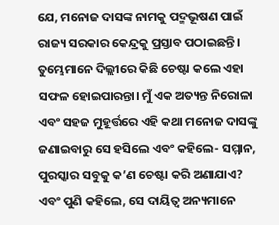ଯେ, ମନୋଜ ଦାସଙ୍କ ନାମକୁ ପଦ୍ମଭୂଷଣ ପାଇଁ ରାଜ୍ୟ ସରକାର କେନ୍ଦ୍ରକୁ ପ୍ରସ୍ତାବ ପଠାଇଛନ୍ତି। ତୁମ୍ଭେମାନେ ଦିଲ୍ଲୀରେ କିଛି ଚେଷ୍ଟା କଲେ ଏହା ସଫଳ ହୋଇପାରନ୍ତା। ମୁଁ ଏକ ଅତ୍ୟନ୍ତ ନିରୋଳା ଏବଂ ସହଜ ମୁହୂର୍ତ୍ତରେ ଏହି କଥା ମନୋଜ ଦାସଙ୍କୁ ଜଣାଇବାରୁ ସେ ହସିଲେ ଏବଂ କହିଲେ- ସମ୍ମାନ, ପୁରସ୍କାର ସବୁକୁ କ’ଣ ଚେଷ୍ଟା କରି ଅଣାଯାଏ? ଏବଂ ପୁଣି କହିଲେ, ସେ ଦାୟିତ୍ୱ ଅନ୍ୟମାନେ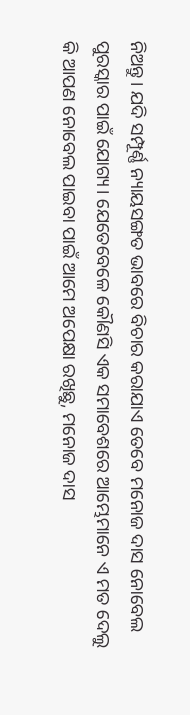ନିଅନ୍ତୁ। ଯଦି ସମ୍ପୂର୍ଣ୍ଣ ନ୍ୟାୟସଙ୍ଗତ ଭାବରେ ବିଚାର କରାଯାଏ ତେବେ ମନୋଜ ଦାସ ନୋବେଲ ପୁରସ୍କାର ପାଇଁ ଯୋଗ୍ୟ। ଯେତେବେଳେ କୌଣସି ଏକ ସମାବେଶରେ ଆମ୍ଭେମାନେ ଏ ମତ ଦେଲୁ କି ଆପଣ ନୋବେଲ ପାଇବା ପାଇଁ ଆମେ ଅପେକ୍ଷା ରଖିଛୁ, ମନୋଜ ଦାସ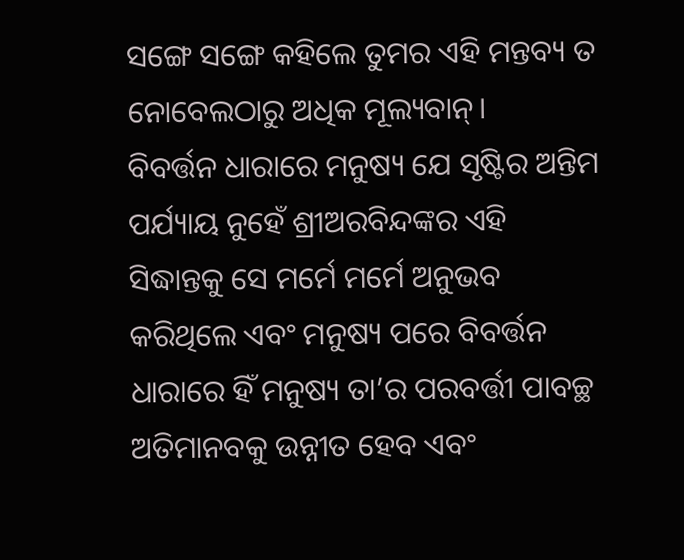ସଙ୍ଗେ ସଙ୍ଗେ କହିଲେ ତୁମର ଏହି ମନ୍ତବ୍ୟ ତ ନୋବେଲଠାରୁ ଅଧିକ ମୂଲ୍ୟବାନ୍‌।
ବିବର୍ତ୍ତନ ଧାରାରେ ମନୁଷ୍ୟ ଯେ ସୃଷ୍ଟିର ଅନ୍ତିମ ପର୍ଯ୍ୟାୟ ନୁହେଁ ଶ୍ରୀଅରବିନ୍ଦଙ୍କର ଏହି ସିଦ୍ଧାନ୍ତକୁ ସେ ମର୍ମେ ମର୍ମେ ଅନୁଭବ କରିଥିଲେ ଏବଂ ମନୁଷ୍ୟ ପରେ ବିବର୍ତ୍ତନ ଧାରାରେ ହିଁ ମନୁଷ୍ୟ ତା’ର ପରବର୍ତ୍ତୀ ପାବଚ୍ଛ ଅତିମାନବକୁ ଉନ୍ନୀତ ହେବ ଏବଂ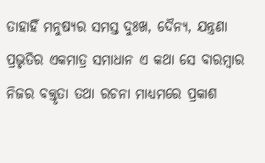ତାହାହିଁ ମନୁଷ୍ୟର ସମସ୍ତ ଦୁଃଖ, ଦୈନ୍ୟ, ଯନ୍ତ୍ରଣା ପ୍ରଭୃତିର ଏକମାତ୍ର ସମାଧାନ ଏ କଥା ସେ ବାରମ୍ବାର ନିଜର ବକ୍ତୃତା ତଥା ରଚନା ମାଧ୍ୟମରେ ପ୍ରକାଶ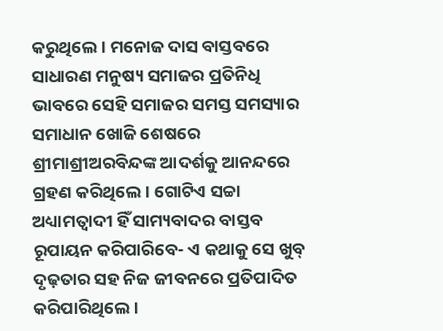କରୁଥିଲେ। ମନୋଜ ଦାସ ବାସ୍ତବରେ ସାଧାରଣ ମନୁଷ୍ୟ ସମାଜର ପ୍ରତିନିଧି ଭାବରେ ସେହି ସମାଜର ସମସ୍ତ ସମସ୍ୟାର ସମାଧାନ ଖୋଜି ଶେଷରେ ଶ୍ରୀମାଶ୍ରୀଅରବିନ୍ଦଙ୍କ ଆଦର୍ଶକୁ ଆନନ୍ଦରେ ଗ୍ରହଣ କରିଥିଲେ। ଗୋଟିଏ ସଚ୍ଚା ଅଧ୍ୟାମତ୍ବାଦୀ ହିଁ ସାମ୍ୟବାଦର ବାସ୍ତବ ରୂପାୟନ କରିପାରିବେ- ଏ କଥାକୁ ସେ ଖୁବ୍‌ ଦୃଢ଼ତାର ସହ ନିଜ ଜୀବନରେ ପ୍ରତିପାଦିତ କରିପାରିଥିଲେ।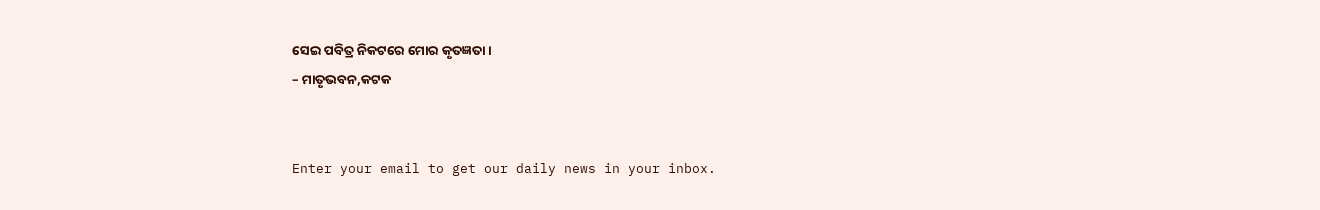ସେଇ ପବିତ୍ର ନିକଟରେ ମୋର କୃତଜ୍ଞତା।
– ମାତୃଭବନ,କଟକ


Enter your email to get our daily news in your inbox.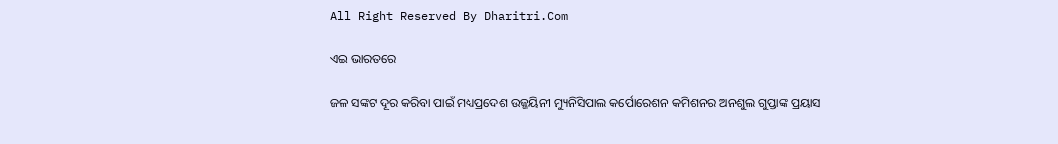All Right Reserved By Dharitri.Com

ଏଇ ଭାରତରେ

ଜଳ ସଙ୍କଟ ଦୂର କରିବା ପାଇଁ ମଧ୍ୟପ୍ରଦେଶ ଉଜ୍ଜୟିନୀ ମ୍ୟୁନିସିପାଲ କର୍ପୋରେଶନ କମିଶନର ଅନଶୁଲ ଗୁପ୍ତାଙ୍କ ପ୍ରୟାସ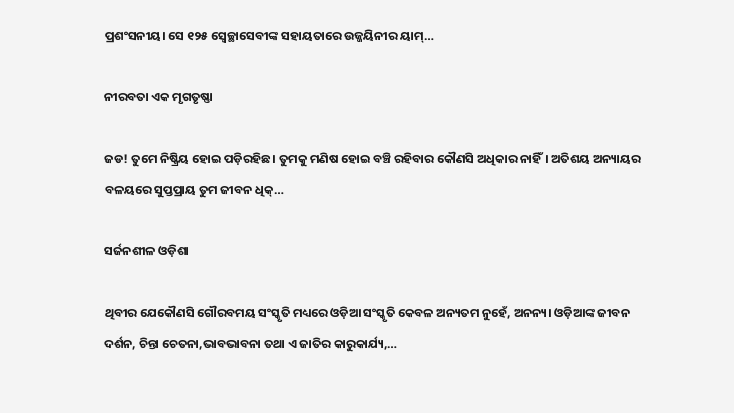ପ୍ରଶଂସନୀୟ। ସେ ୧୨୫ ସ୍ବେଚ୍ଛାସେବୀଙ୍କ ସହାୟତାରେ ଉଜ୍ଜୟିନୀର ୟାମ୍‌…

ନୀରବତା ଏକ ମୃଗତୃଷ୍ଣା

ଜଡ! ତୁମେ ନିଷ୍କ୍ରିୟ ହୋଇ ପଡ଼ିରହିଛ। ତୁମକୁ ମଣିଷ ହୋଇ ବଞ୍ଚି ରହିବାର କୌଣସି ଅଧିକାର ନାହିଁ। ଅତିଶୟ ଅନ୍ୟାୟର ବଳୟରେ ସୁପ୍ତପ୍ରାୟ ତୁମ ଜୀବନ ଧିକ୍‌…

ସର୍ଜନଶୀଳ ଓଡ଼ିଶା

ଥିବୀର ଯେକୌଣସି ଗୌରବମୟ ସଂସ୍କୃତି ମଧ୍ୟରେ ଓଡ଼ିଆ ସଂସ୍କୃତି କେବଳ ଅନ୍ୟତମ ନୁହେଁ, ଅନନ୍ୟ। ଓଡ଼ିଆଙ୍କ ଜୀବନ ଦର୍ଶନ, ଚିନ୍ତା ଚେତନା,ଭାବଭାବନା ତଥା ଏ ଜାତିର କାରୁକାର୍ଯ୍ୟ,…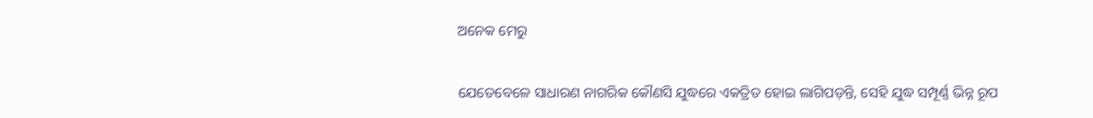ଅନେକ ମେରୁ

ଯେତେବେଳେ ସାଧାରଣ ନାଗରିକ କୌଣସି ଯୁଦ୍ଧରେ ଏକତ୍ରିତ ହୋଇ ଲାଗିପଡ଼ନ୍ତି, ସେହି ଯୁଦ୍ଧ ସମ୍ପୂର୍ଣ୍ଣ ଭିନ୍ନ ରୂପ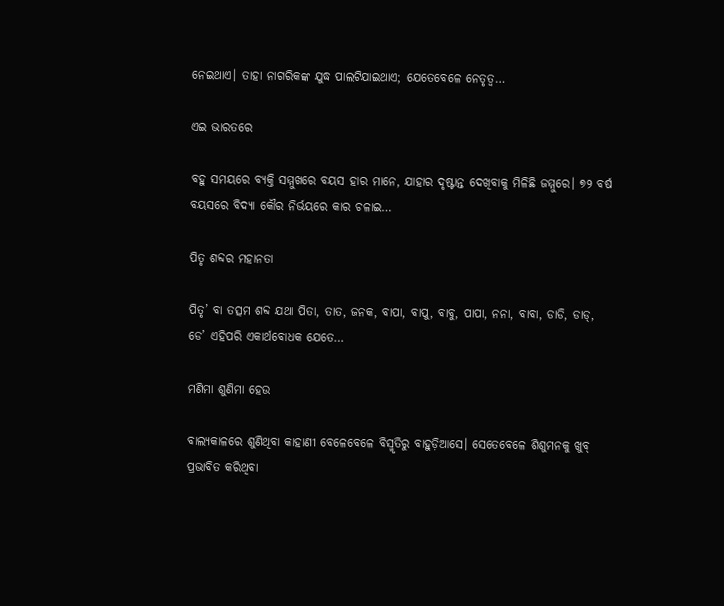ନେଇଥାଏ। ତାହା ନାଗରିକଙ୍କ ଯୁଦ୍ଧ ପାଲଟିଯାଇଥାଏ; ଯେତେବେଳେ ନେତୃତ୍ୱ…

ଏଇ ଭାରତରେ

ବହୁ ସମୟରେ ବ୍ୟକ୍ତି ସମ୍ମୁଖରେ ବୟସ ହାର ମାନେ, ଯାହାର ଦୃଷ୍ଟାନ୍ତ ଦେଖିବାକୁ ମିଳିଛି ଜମ୍ମୁରେ। ୭୨ ବର୍ଷ ବୟସରେ ବିଦ୍ୟା କୌର ନିର୍ଭୟରେ କାର ଚଳାଇ…

ପିତୃ ଶବ୍ଦର ମହାନତା

ପିତୃ’ ବା ତତ୍ସମ ଶବ୍ଦ ଯଥା ପିତା, ତାତ, ଜନକ, ବାପା, ବାପୁ, ବାବୁ, ପାପା, ନନା, ବାବା, ଡାଡି, ଡାଡ୍‌, ଡେ’ ଏହିପରି ଏକାର୍ଥବୋଧକ ଯେତେ…

ମଣିମା ଶୁଣିମା ହେଉ

ବାଲ୍ୟକାଳରେ ଶୁଣିଥିବା କାହାଣୀ ବେଳେବେଳେ ବିସ୍ମୃତିରୁ ବାହୁଡ଼ିଆସେ। ସେତେବେଳେ ଶିଶୁମନକୁ ଖୁବ୍‌ ପ୍ରଭାବିତ କରିଥିବା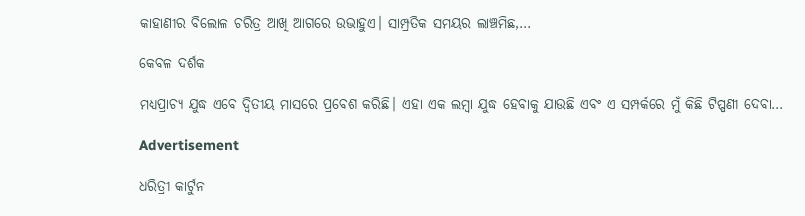କାହାଣୀର ବିଲୋଳ ଚରିତ୍ର ଆଖି ଆଗରେ ଉଭାହୁଏ। ସାମ୍ପ୍ରତିକ ସମୟର ଲାଞ୍ଚମିଛ,…

କେବଳ ଦର୍ଶକ

ମଧ୍ୟପ୍ରାଚ୍ୟ ଯୁଦ୍ଧ ଏବେ ଦ୍ୱିତୀୟ ମାସରେ ପ୍ରବେଶ କରିଛି। ଏହା ଏକ ଲମ୍ବା ଯୁଦ୍ଧ ହେବାକୁ ଯାଉଛି ଏବଂ ଏ ସମ୍ପର୍କରେ ମୁଁ କିଛି ଟିପ୍ପଣୀ ଦେବା…

Advertisement

ଧରିତ୍ରୀ କାର୍ଟୁନ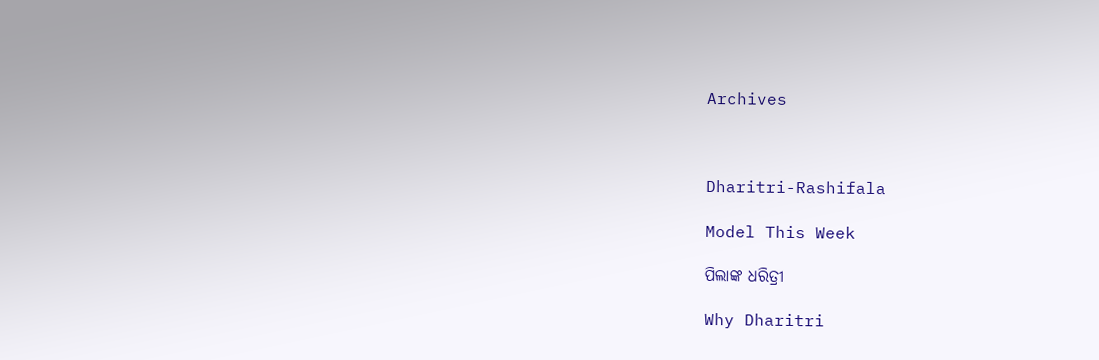Archives



Dharitri-Rashifala

Model This Week

ପିଲାଙ୍କ ଧରିତ୍ରୀ

Why Dharitri